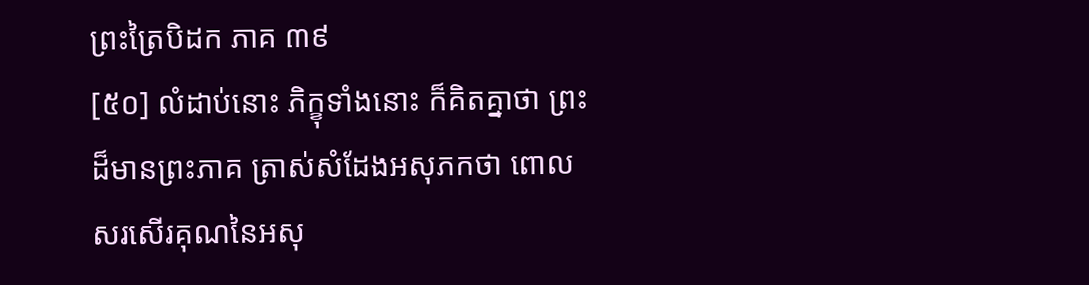ព្រះត្រៃបិដក ភាគ ៣៩
[៥០] លំដាប់នោះ ភិក្ខុទាំងនោះ ក៏គិតគ្នាថា ព្រះដ៏មានព្រះភាគ ត្រាស់សំដែងអសុភកថា ពោលសរសើរគុណនៃអសុ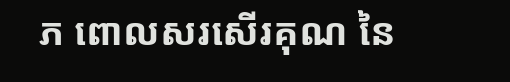ភ ពោលសរសើរគុណ នៃ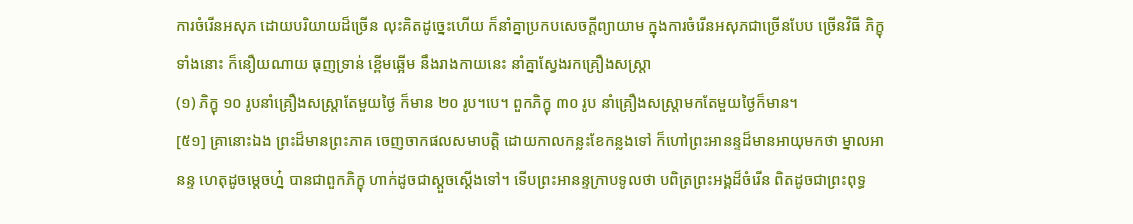ការចំរើនអសុភ ដោយបរិយាយដ៏ច្រើន លុះគិតដូច្នេះហើយ ក៏នាំគ្នាប្រកបសេចក្ដីព្យាយាម ក្នុងការចំរើនអសុភជាច្រើនបែប ច្រើនវិធី ភិក្ខុទាំងនោះ ក៏នឿយណាយ ធុញទ្រាន់ ខ្ពើមឆ្អើម នឹងរាងកាយនេះ នាំគ្នាស្វែងរកគ្រឿងសស្ត្រា
(១) ភិក្ខុ ១០ រូបនាំគ្រឿងសស្ត្រាតែមួយថ្ងៃ ក៏មាន ២០ រូប។បេ។ ពួកភិក្ខុ ៣០ រូប នាំគ្រឿងសស្ត្រាមកតែមួយថ្ងៃក៏មាន។
[៥១] គ្រានោះឯង ព្រះដ៏មានព្រះភាគ ចេញចាកផលសមាបត្តិ ដោយកាលកន្លះខែកន្លងទៅ ក៏ហៅព្រះអានន្ទដ៏មានអាយុមកថា ម្នាលអានន្ទ ហេតុដូចម្ដេចហ្ន៎ បានជាពួកភិក្ខុ ហាក់ដូចជាស្ដួចស្ដើងទៅ។ ទើបព្រះអានន្ទក្រាបទូលថា បពិត្រព្រះអង្គដ៏ចំរើន ពិតដូចជាព្រះពុទ្ធ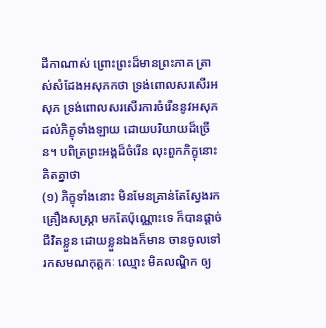ដីកាណាស់ ព្រោះព្រះដ៏មានព្រះភាគ ត្រាស់សំដែងអសុភកថា ទ្រង់ពោលសរសើរអសុភ ទ្រង់ពោលសរសើរការចំរើននូវអសុភ ដល់ភិក្ខុទាំងឡាយ ដោយបរិយាយដ៏ច្រើន។ បពិត្រព្រះអង្គដ៏ចំរើន លុះពួកភិក្ខុនោះ គិតគ្នាថា
(១) ភិក្ខុទាំងនោះ មិនមែនគ្រាន់តែស្វែងរកគ្រឿងសស្រ្តា មកតែប៉ុណ្ណោះទេ ក៏បានផ្តាច់ជីវិតខ្លួន ដោយខ្លួនឯងក៏មាន ចានចូលទៅរកសមណកុត្តកៈ ឈ្មោះ មិគលណ្ឌិក ឲ្យ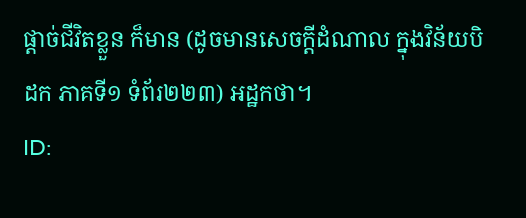ផ្តាច់ជីវិតខ្លួន ក៏មាន (ដូចមានសេចក្តីដំណាល ក្នុងវិន័យបិដក ភាគទី១ ទំព័រ២២៣) អដ្ឋកថា។
ID: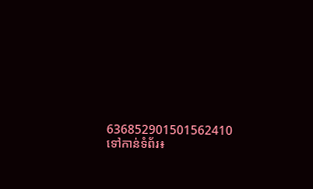636852901501562410
ទៅកាន់ទំព័រ៖